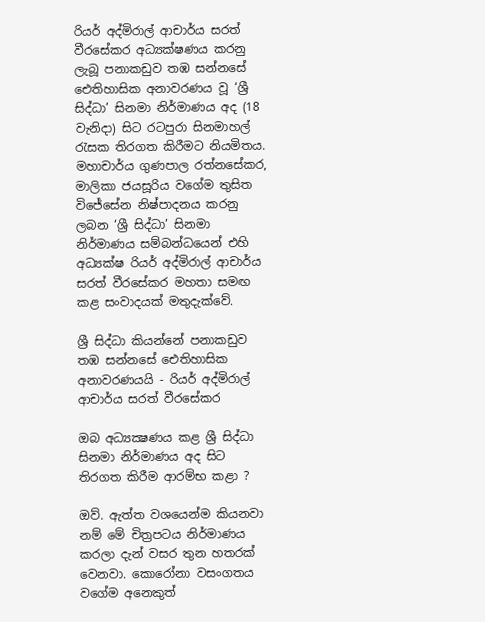රියර් අද්මිරාල් ආචාර්ය සරත් වීරසේකර අධ්‍යක්ෂණය කරනු ලැබූ පනාකඩුව තඹ සන්නසේ ඓතිහාසික අනාවරණය වූ ‘ශ්‍රී සිද්ධා’ සිනමා නිර්මාණය අද (18 වැනිදා) සිට රටපුරා සිනමාහල් රැසක තිරගත කිරීමට නියමිතය. මහාචාර්ය ගුණපාල රත්නසේකර, මාලිකා ජයසූරිය වගේම තුසිත විජේසේන නිෂ්පාදනය කරනු ලබන ‘ශ්‍රී සිද්ධා’ සිනමා නිර්මාණය සම්බන්ධයෙන් එහි අධ්‍යක්ෂ රියර් අද්මිරාල් ආචාර්ය සරත් වීරසේකර මහතා සමඟ කළ සංවාදයක් මතුදැක්වේ.

ශ්‍රී සිද්ධා කියන්නේ පනාකඩුව තඹ සන්නසේ ඓතිහාසික අනාවරණයයි - රියර් අද්මිරාල් ආචාර්ය සරත් වීරසේකර

ඔබ අධ්‍යක්‍ෂණය කළ ශ්‍රී සිද්ධා සිනමා නිර්මාණය අද සිට තිරගත කිරීම ආරම්භ කළා ?

ඔව්. ඇත්ත වශයෙන්ම කියනවා නම් මේ චිත්‍රපටය නිර්මාණය කරලා දැන් වසර තුන හතරක් වෙනවා. කොරෝනා වසංගතය වගේම අනෙකුත්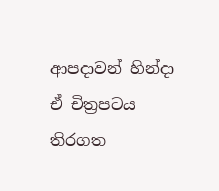ආපදාවන් හින්දා ඒ චිත්‍රපටය තිරගත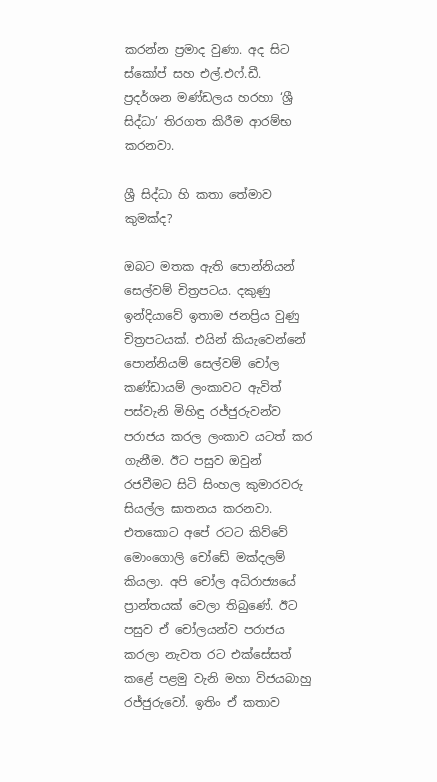කරන්න ප්‍රමාද වුණා. අද සිට ස්කෝප් සහ එල්.එෆ්.ඩී. ප්‍රදර්ශන මණ්ඩලය හරහා ‘ශ්‍රී සිද්ධා’ තිරගත කිරීම ආරම්භ කරනවා.

ශ්‍රී සිද්ධා හි කතා තේමාව කුමක්ද?

ඔබට මතක ඇති පොන්නියන් සෙල්වම් චිත්‍රපටය. දකුණු ඉන්දියාවේ ඉතාම ජනප්‍රිය වුණු චිත්‍රපටයක්. එයින් කියැවෙන්නේ පොන්නියම් සෙල්වම් චෝල කණ්ඩායම් ලංකාවට ඇවිත් පස්වැනි මිහිඳු රජ්ජුරුවන්ව පරාජය කරල ලංකාව යටත් කර ගැනීම. ඊට පසුව ඔවුන් රජවීමට සිටි සිංහල කුමාරවරු සියල්ල ඝාතනය කරනවා. එතකොට අපේ රටට කිව්වේ මොංගොලි චෝඩේ මක්දලම් කියලා. අපි චෝල අධිරාජ්‍යයේ ප්‍රාන්තයක් වෙලා තිබුණේ. ඊට පසුව ඒ චෝලයන්ව පරාජය කරලා නැවත රට එක්සේසත් කළේ පළමු වැනි මහා විජයබාහු රජ්ජුරුවෝ. ඉතිං ඒ කතාව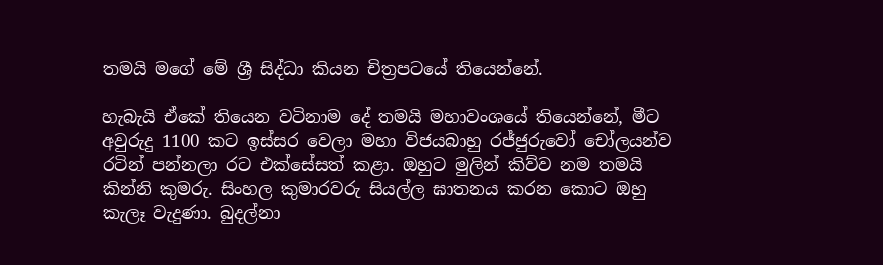තමයි මගේ මේ ශ්‍රී සිද්ධා කියන චිත්‍රපටයේ තියෙන්නේ.

හැබැයි ඒකේ තියෙන වටිනාම දේ තමයි මහාවංශයේ තියෙන්නේ, මීට අවුරුදු 1100 කට ඉස්සර වෙලා මහා විජයබාහු රජ්ජුරුවෝ චෝලයන්ව රටින් පන්නලා රට එක්සේසත් කළා. ඔහුට මුලින් කිව්ව නම තමයි කින්නි කුමරු. සිංහල කුමාරවරු සියල්ල ඝාතනය කරන කොට ඔහු කැලෑ වැදුණා. බුදල්නා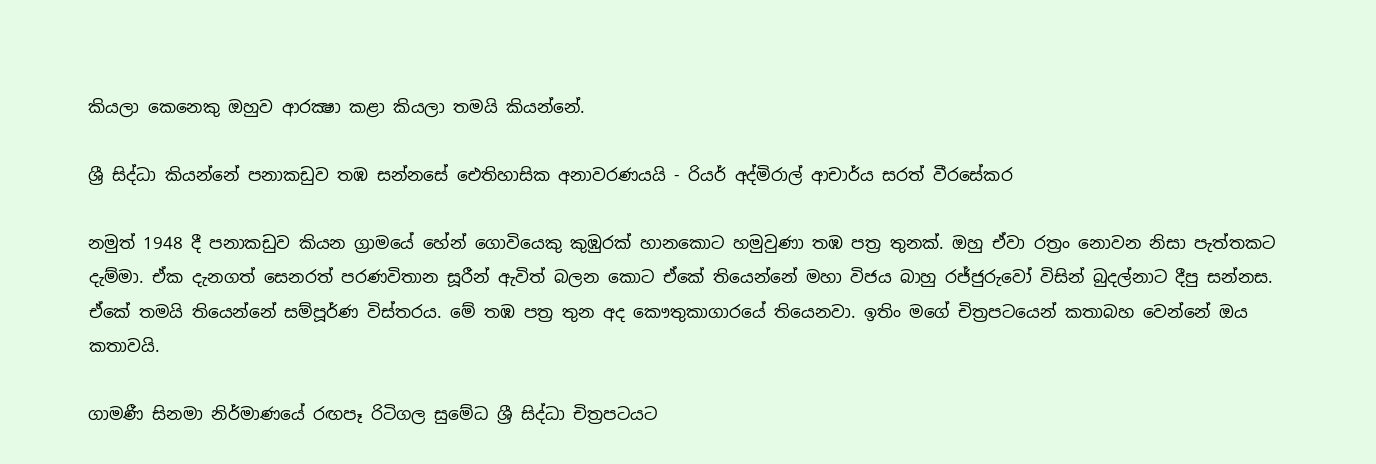කියලා කෙනෙකු ඔහුව ආරක්‍ෂා කළා කියලා තමයි කියන්නේ.

ශ්‍රී සිද්ධා කියන්නේ පනාකඩුව තඹ සන්නසේ ඓතිහාසික අනාවරණයයි - රියර් අද්මිරාල් ආචාර්ය සරත් වීරසේකර

නමුත් 1948 දී පනාකඩුව කියන ග්‍රාමයේ හේන් ගොවියෙකු කුඹුරක් හානකොට හමුවුණා තඹ පත්‍ර තුනක්. ඔහු ඒවා රත්‍රං නොවන නිසා පැත්තකට දැම්මා. ඒක දැනගත් සෙනරත් පරණවිතාන සූරීන් ඇවිත් බලන කොට ඒකේ තියෙන්නේ මහා විජය බාහු රජ්ජුරුවෝ විසින් බුදල්නාට දීපු සන්නස. ඒකේ තමයි තියෙන්නේ සම්පූර්ණ විස්තරය. මේ තඹ පත්‍ර තුන අද කෞතුකාගාරයේ තියෙනවා. ඉතිං මගේ චිත්‍රපටයෙන් කතාබහ වෙන්නේ ඔය කතාවයි.

ගාමණී සිනමා නිර්මාණයේ රඟපෑ රිටිගල සුමේධ ශ්‍රී සිද්ධා චිත්‍රපටයට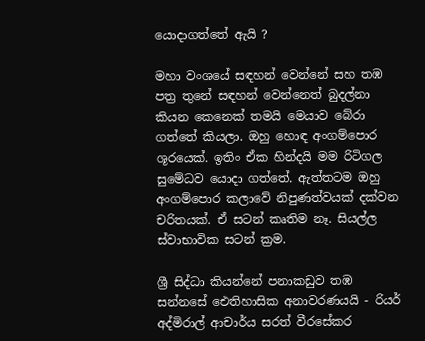යොදාගත්තේ ඇයි ?

මහා වංශයේ සඳහන් වෙන්නේ සහ තඹ පත්‍ර තුනේ සඳහන් වෙන්නෙත් බුදල්නා කියන කෙනෙක් තමයි මෙයාව බේරා ගත්තේ කියලා. ඔහු හොඳ අංගම්පොර ශූරයෙක්. ඉතිං ඒක හින්දයි මම රිටිගල සුමේධව යොදා ගත්තේ. ඇත්තටම ඔහු අංගම්පොර කලාවේ නිපුණත්වයක් දක්වන චරිතයක්. ඒ සටන් කෘතිම නෑ. සියල්ල ස්වාභාවික සටන් ක්‍රම.

ශ්‍රී සිද්ධා කියන්නේ පනාකඩුව තඹ සන්නසේ ඓතිහාසික අනාවරණයයි - රියර් අද්මිරාල් ආචාර්ය සරත් වීරසේකර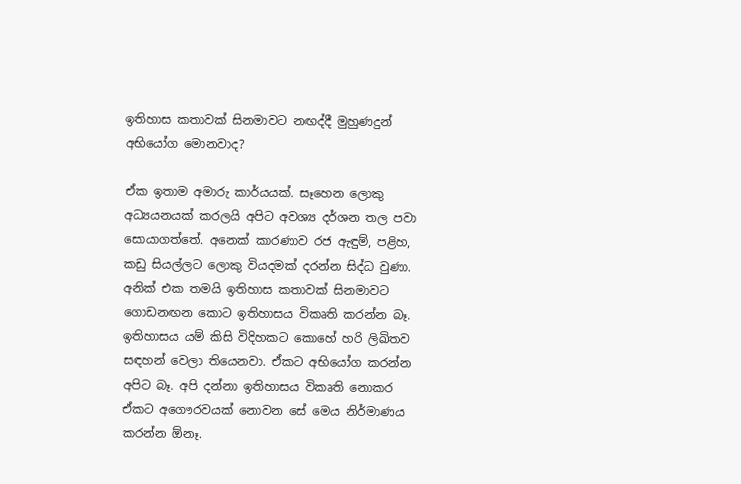ඉතිහාස කතාවක් සිනමාවට නඟද්දී මුහුණදුන් අභියෝග මොනවාද?

ඒක ඉතාම අමාරු කාර්යයක්. සෑහෙන ලොකු අධ්‍යයනයක් කරලයි අපිට අවශ්‍ය දර්ශන තල පවා සොයාගත්තේ. අනෙක් කාරණාව රජ ඇඳුම්, පළිහ, කඩු සියල්ලට ලොකු වියදමක් දරන්න සිද්ධ වුණා. අනික් එක තමයි ඉතිහාස කතාවක් සිනමාවට ගොඩනඟන කොට ඉතිහාසය විකෘති කරන්න බෑ. ඉතිහාසය යම් කිසි විදිහකට කොහේ හරි ලිඛිතව සඳහන් වෙලා තියෙනවා. ඒකට අභියෝග කරන්න අපිට බෑ. අපි දන්නා ඉතිහාසය විකෘති නොකර ඒකට අගෞරවයක් නොවන සේ මෙය නිර්මාණය කරන්න ඕනෑ.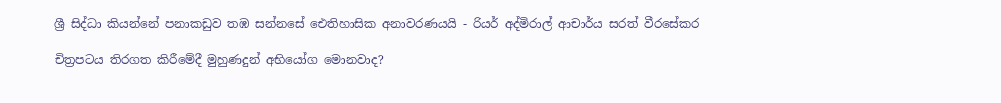ශ්‍රී සිද්ධා කියන්නේ පනාකඩුව තඹ සන්නසේ ඓතිහාසික අනාවරණයයි - රියර් අද්මිරාල් ආචාර්ය සරත් වීරසේකර

චිත්‍රපටය තිරගත කිරීමේදී මුහුණදුන් අභියෝග මොනවාද?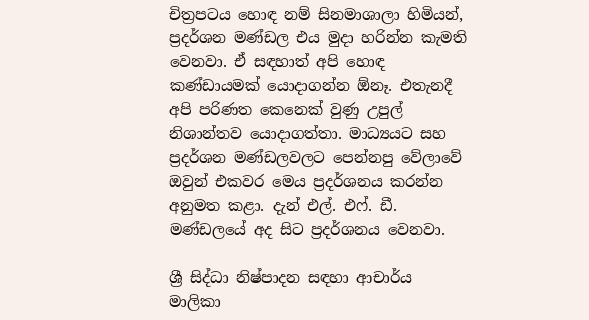චිත්‍රපටය හොඳ නම් සිනමාශාලා හිමියන්, ප්‍රදර්ශන මණ්ඩල එය මුදා හරින්න කැමති වෙනවා. ඒ සඳහාත් අපි හොඳ කණ්ඩායමක් යොදාගන්න ඕනෑ. එතැනදී අපි පරිණත කෙනෙක් වුණු උපුල් නිශාන්තව යොදාගත්තා. මාධ්‍යයට සහ ප්‍රදර්ශන මණ්ඩලවලට පෙන්නපු වේලාවේ ඔවුන් එකවර මෙය ප්‍රදර්ශනය කරන්න අනුමත කළා. දැන් එල්. එෆ්. ඩී. මණ්ඩලයේ අද සිට ප්‍රදර්ශනය වෙනවා.

ශ්‍රී සිද්ධා නිෂ්පාදන සඳහා ආචාර්ය මාලිකා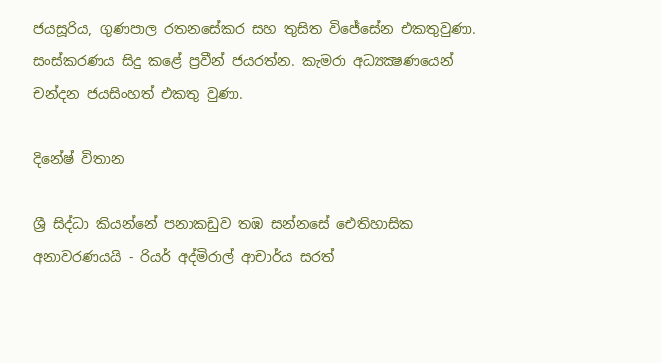ජයසූරිය, ගුණපාල රතනසේකර සහ තුසිත විජේසේන එකතුවුණා. සංස්කරණය සිදු කළේ ප්‍රවීන් ජයරත්න. කැමරා අධ්‍යක්‍ෂණයෙන් චන්දන ජයසිංහත් එකතු වුණා.

දිනේෂ් විතාන

ශ්‍රී සිද්ධා කියන්නේ පනාකඩුව තඹ සන්නසේ ඓතිහාසික අනාවරණයයි - රියර් අද්මිරාල් ආචාර්ය සරත්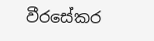වීරසේකර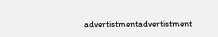advertistmentadvertistment